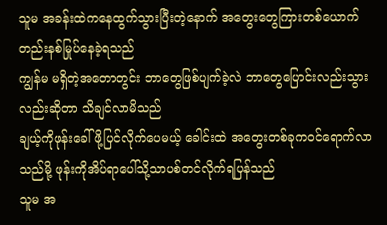သူမ အခန်းထဲကနေထွက်သွားပြီးတဲ့နောက် အတွေးတွေကြားတစ်ယောက်တည်းနစ်မြုပ်နေခဲ့ရသည်
ကျွန်မ မရှိတဲ့အတောတွင်း ဘာတွေဖြစ်ပျက်ခဲ့လဲ ဘာတွေပြောင်းလည်းသွားလည်းဆိုတာ သိချင်လာမိသည်
ချယ့်ကိုဖုန်းခေါ်ဖို့ပြင်လိုက်ပေမယ့် ခေါင်းထဲ အတွေးတစ်ခုကဝင်ရောက်လာသည်မို့ ဖုန်းကိုအိပ်ရာပေါ်သို့သာပစ်တင်လိုက်ရပြန်သည်
သူမ အ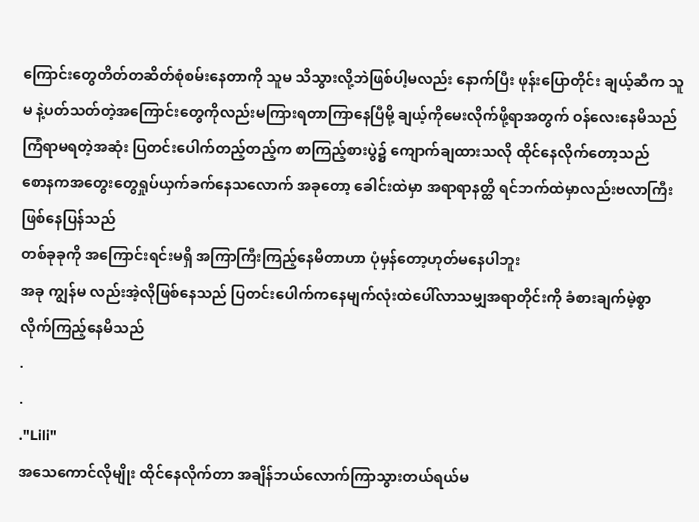ကြောင်းတွေတိတ်တဆိတ်စုံစမ်းနေတာကို သူမ သိသွားလို့ဘဲဖြစ်ပါ့မလည်း နောက်ပြီး ဖုန်းပြောတိုင်း ချယ့်ဆီက သူမ နဲ့ပတ်သတ်တဲ့အကြောင်းတွေကိုလည်းမကြားရတာကြာနေပြီမို့ ချယ့်ကိုမေးလိုက်ဖို့ရာအတွက် ဝန်လေးနေမိသည်
ကြံရာမရတဲ့အဆုံး ပြတင်းပေါက်တည့်တည့်က စာကြည့်စားပွဲ၌ ကျောက်ချထားသလို ထိုင်နေလိုက်တော့သည်
စောနကအတွေးတွေရှုပ်ယှက်ခက်နေသလောက် အခုတော့ ခေါင်းထဲမှာ အရာရာနတ္ထိ ရင်ဘက်ထဲမှာလည်းဗလာကြီး ဖြစ်နေပြန်သည်
တစ်ခုခုကို အကြောင်းရင်းမရှိ အကြာကြီးကြည့်နေမိတာဟာ ပုံမှန်တော့ဟုတ်မနေပါဘူး
အခု ကျွန်မ လည်းအဲ့လိုဖြစ်နေသည် ပြတင်းပေါက်ကနေမျက်လုံးထဲပေါ်လာသမျှအရာတိုင်းကို ခံစားချက်မဲ့စွာ လိုက်ကြည့်နေမိသည်
.
.
."Lili"
အသေကောင်လိုမျိုး ထိုင်နေလိုက်တာ အချိန်ဘယ်လောက်ကြာသွားတယ်ရယ်မ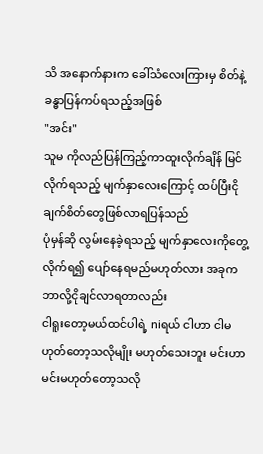သိ အနောက်နားက ခေါ်သံလေးကြားမှ စိတ်နဲ့ခန္ဓာပြန်ကပ်ရသည့်အဖြစ်
"အင်း"
သူမ ကိုလည်ပြန်ကြည့်ကာထူးလိုက်ချိန် မြင်လိုက်ရသည့် မျက်နှာလေးကြောင့် ထပ်ပြီးငိုချက်စိတ်တွေဖြစ်လာရပြန်သည်
ပုံမှန်ဆို လွမ်းနေခဲ့ရသည့် မျက်နှာလေးကိုတွေ့လိုက်ရ၍ ပျော်နေရမည်မဟုတ်လား အခုက ဘာလို့ငိုချင်လာရတာလည်း
ငါရူးတော့မယ်ထင်ပါရဲ့ niရယ် ငါဟာ ငါမဟုတ်တော့သလိုမျိုး မဟုတ်သေးဘူး မင်းဟာ မင်းမဟုတ်တော့သလို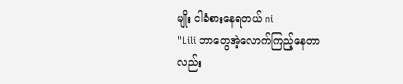မျိုး ငါခံစားနေရတယ် ni
"Lili ဘာတွေအဲ့လောက်ကြည့်နေတာလည်း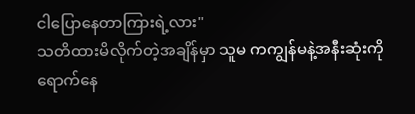ငါပြောနေတာကြားရဲ့လား"
သတိထားမိလိုက်တဲ့အချိန်မှာ သူမ ကကျွန်မနဲ့အနီးဆုံးကိုရောက်နေ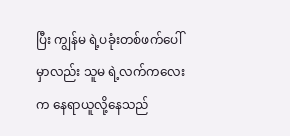ပြီး ကျွန်မ ရဲ့ပခုံးတစ်ဖက်ပေါ်မှာလည်း သူမ ရဲ့လက်ကလေးက နေရာယူလို့နေသည်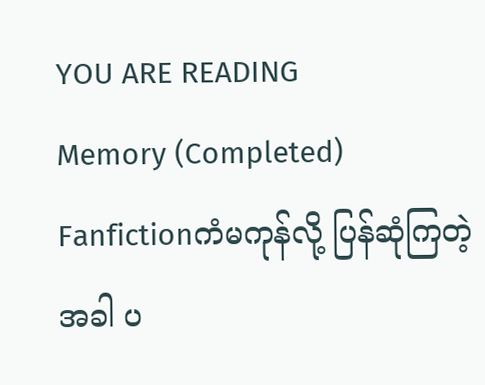YOU ARE READING
Memory (Completed)
Fanfictionကံမကုန်လို့ ပြန်ဆုံကြတဲ့အခါ ပ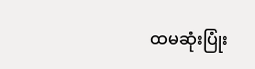ထမဆုံးပြုံး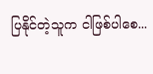ပြနိုင်တဲ့သူက ငါဖြစ်ပါစေ...